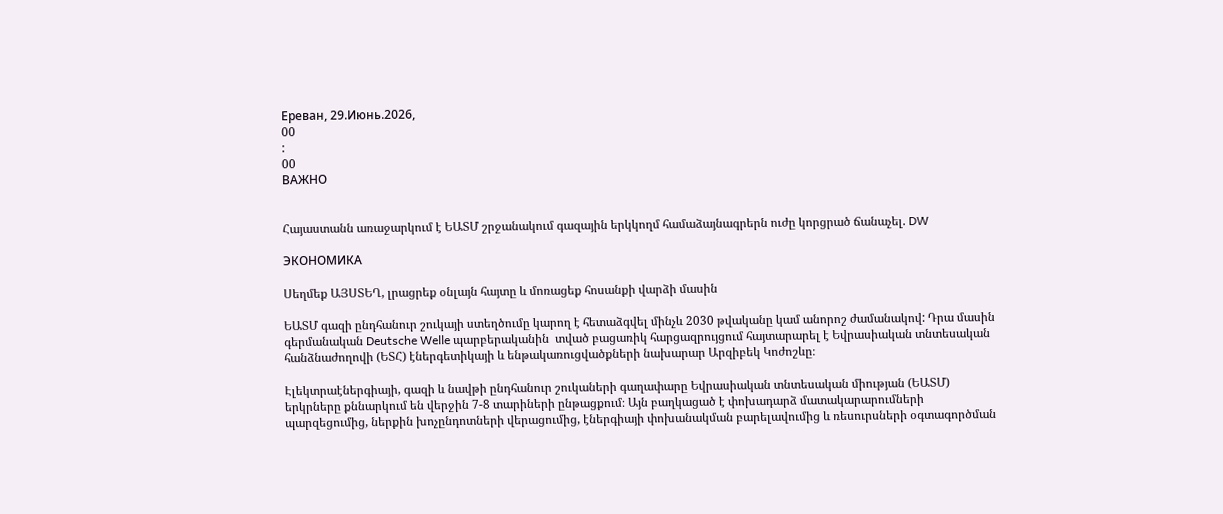Ереван, 29.Июнь.2026,
00
:
00
ВАЖНО


Հայաստանն առաջարկում է ԵԱՏՄ շրջանակում գազային երկկողմ համաձայնագրերն ուժը կորցրած ճանաչել. DW

ЭКОНОМИКА

Սեղմեք ԱՅՍՏԵՂ, լրացրեք օնլայն հայտը և մոռացեք հոսանքի վարձի մասին

ԵԱՏՄ գազի ընդհանուր շուկայի ստեղծումը կարող է հետաձգվել մինչև 2030 թվականը կամ անորոշ ժամանակով: Դրա մասին գերմանական Deutsche Welle պարբերականին  տված բացառիկ հարցազրույցում հայտարարել է Եվրասիական տնտեսական հանձնաժողովի (ԵՏՀ) էներգետիկայի և ենթակառուցվածքների նախարար Արզիբեկ Կոժոշևը։

Էլեկտրաէներգիայի, գազի և նավթի ընդհանուր շուկաների գաղափարը Եվրասիական տնտեսական միության (ԵԱՏՄ) երկրները քննարկում են վերջին 7-8 տարիների ընթացքում։ Այն բաղկացած է փոխադարձ մատակարարումների պարզեցումից, ներքին խոչընդոտների վերացումից, էներգիայի փոխանակման բարելավումից և ռեսուրսների օգտագործման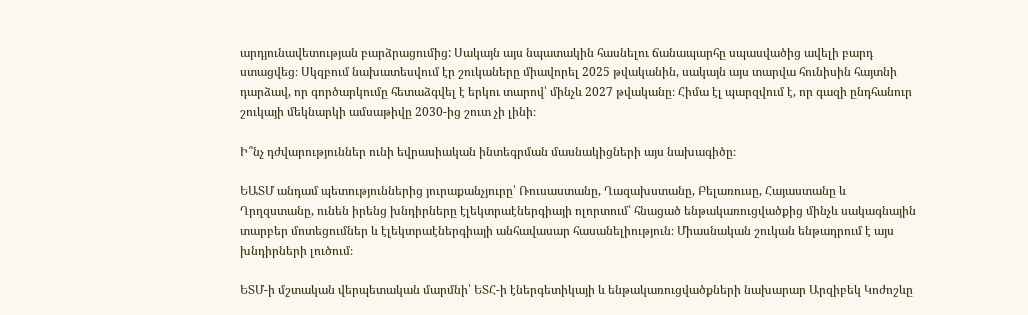արդյունավետության բարձրացումից: Սակայն այս նպատակին հասնելու ճանապարհը սպասվածից ավելի բարդ ստացվեց։ Սկզբում նախատեսվում էր շուկաները միավորել 2025 թվականին, սակայն այս տարվա հունիսին հայտնի դարձավ, որ գործարկումը հետաձգվել է երկու տարով՝ մինչև 2027 թվականը։ Հիմա էլ պարզվում է, որ գազի ընդհանուր շուկայի մեկնարկի ամսաթիվը 2030-ից շուտ չի լինի։

Ի՞նչ դժվարություններ ունի եվրասիական ինտեգրման մասնակիցների այս նախագիծը։

ԵԱՏՄ անդամ պետություններից յուրաքանչյուրը՝ Ռուսաստանը, Ղազախստանը, Բելառուսը, Հայաստանը և Ղրղզստանը, ունեն իրենց խնդիրները էլեկտրաէներգիայի ոլորտում՝ հնացած ենթակառուցվածքից մինչև սակագնային տարբեր մոտեցումներ և էլեկտրաէներգիայի անհավասար հասանելիություն։ Միասնական շուկան ենթադրում է այս խնդիրների լուծում։

ԵՏՄ-ի մշտական վերպետական մարմնի՝ ԵՏՀ-ի էներգետիկայի և ենթակառուցվածքների նախարար Արզիբեկ Կոժոշևը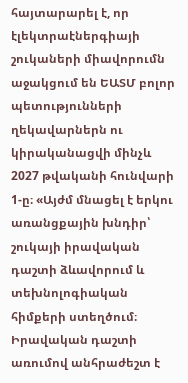հայտարարել է, որ էլեկտրաէներգիայի շուկաների միավորումն աջակցում են ԵԱՏՄ բոլոր պետությունների ղեկավարներն ու կիրականացվի մինչև 2027 թվականի հունվարի 1-ը։ «Այժմ մնացել է երկու առանցքային խնդիր՝ շուկայի իրավական դաշտի ձևավորում և տեխնոլոգիական հիմքերի ստեղծում։ Իրավական դաշտի առումով անհրաժեշտ է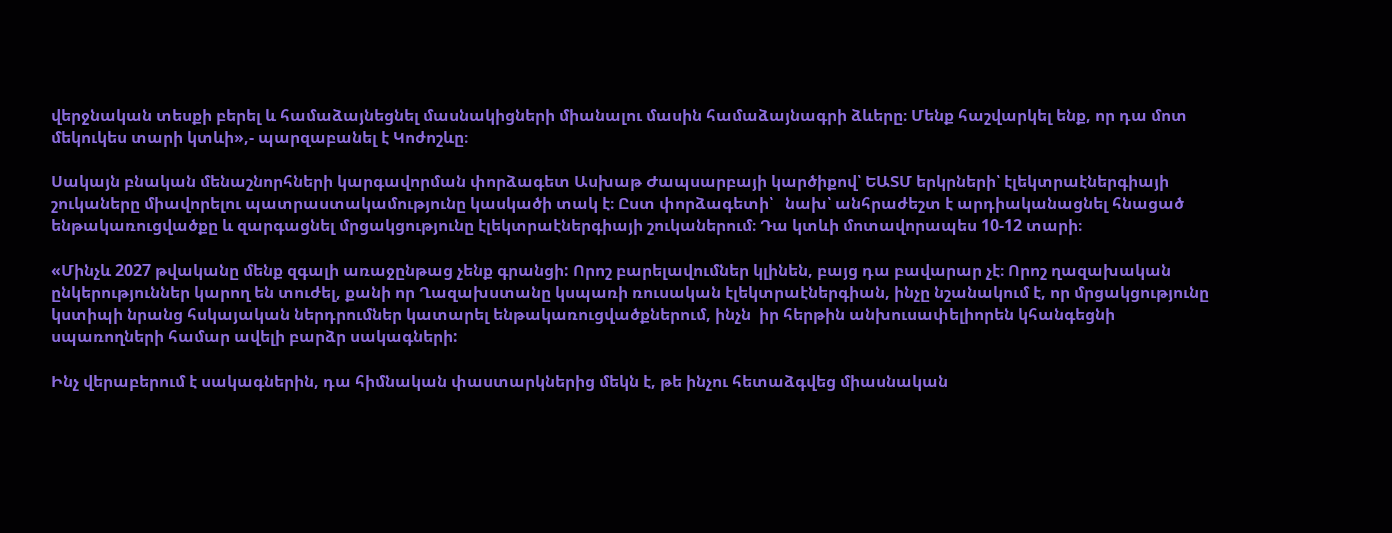վերջնական տեսքի բերել և համաձայնեցնել մասնակիցների միանալու մասին համաձայնագրի ձևերը։ Մենք հաշվարկել ենք, որ դա մոտ մեկուկես տարի կտևի»,- պարզաբանել է Կոժոշևը։

Սակայն բնական մենաշնորհների կարգավորման փորձագետ Ասխաթ Ժապսարբայի կարծիքով՝ ԵԱՏՄ երկրների՝ էլեկտրաէներգիայի շուկաները միավորելու պատրաստակամությունը կասկածի տակ է։ Ըստ փորձագետի՝   նախ՝ անհրաժեշտ է արդիականացնել հնացած ենթակառուցվածքը և զարգացնել մրցակցությունը էլեկտրաէներգիայի շուկաներում։ Դա կտևի մոտավորապես 10-12 տարի։

«Մինչև 2027 թվականը մենք զգալի առաջընթաց չենք գրանցի: Որոշ բարելավումներ կլինեն, բայց դա բավարար չէ։ Որոշ ղազախական ընկերություններ կարող են տուժել, քանի որ Ղազախստանը կսպառի ռուսական էլեկտրաէներգիան, ինչը նշանակում է, որ մրցակցությունը կստիպի նրանց հսկայական ներդրումներ կատարել ենթակառուցվածքներում, ինչն  իր հերթին անխուսափելիորեն կհանգեցնի սպառողների համար ավելի բարձր սակագների:

Ինչ վերաբերում է սակագներին, դա հիմնական փաստարկներից մեկն է, թե ինչու հետաձգվեց միասնական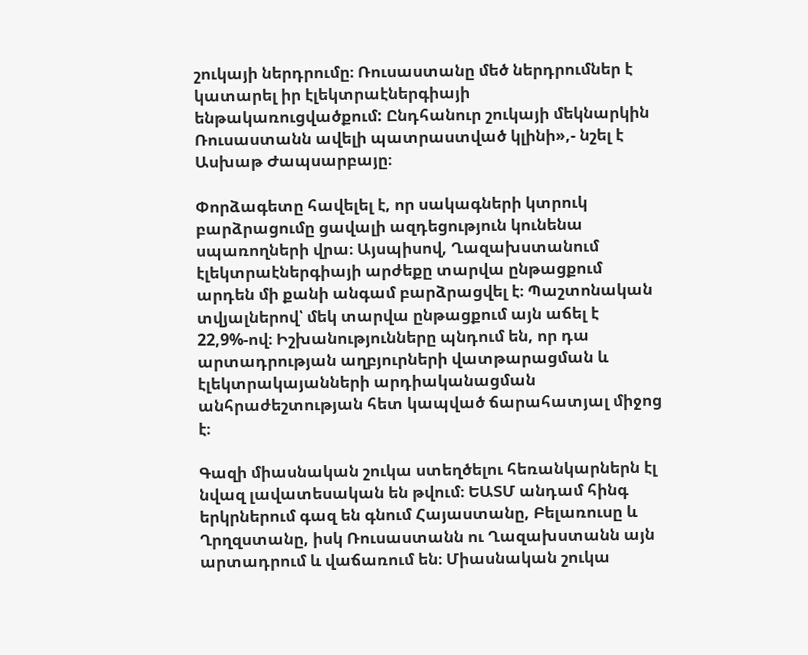շուկայի ներդրումը։ Ռուսաստանը մեծ ներդրումներ է կատարել իր էլեկտրաէներգիայի ենթակառուցվածքում: Ընդհանուր շուկայի մեկնարկին Ռուսաստանն ավելի պատրաստված կլինի»,- նշել է Ասխաթ Ժապսարբայը։

Փորձագետը հավելել է, որ սակագների կտրուկ բարձրացումը ցավալի ազդեցություն կունենա սպառողների վրա։ Այսպիսով, Ղազախստանում էլեկտրաէներգիայի արժեքը տարվա ընթացքում արդեն մի քանի անգամ բարձրացվել է։ Պաշտոնական տվյալներով՝ մեկ տարվա ընթացքում այն աճել է 22,9%-ով։ Իշխանությունները պնդում են, որ դա արտադրության աղբյուրների վատթարացման և էլեկտրակայանների արդիականացման անհրաժեշտության հետ կապված ճարահատյալ միջոց է։

Գազի միասնական շուկա ստեղծելու հեռանկարներն էլ նվազ լավատեսական են թվում։ ԵԱՏՄ անդամ հինգ երկրներում գազ են գնում Հայաստանը, Բելառուսը և Ղրղզստանը, իսկ Ռուսաստանն ու Ղազախստանն այն արտադրում և վաճառում են։ Միասնական շուկա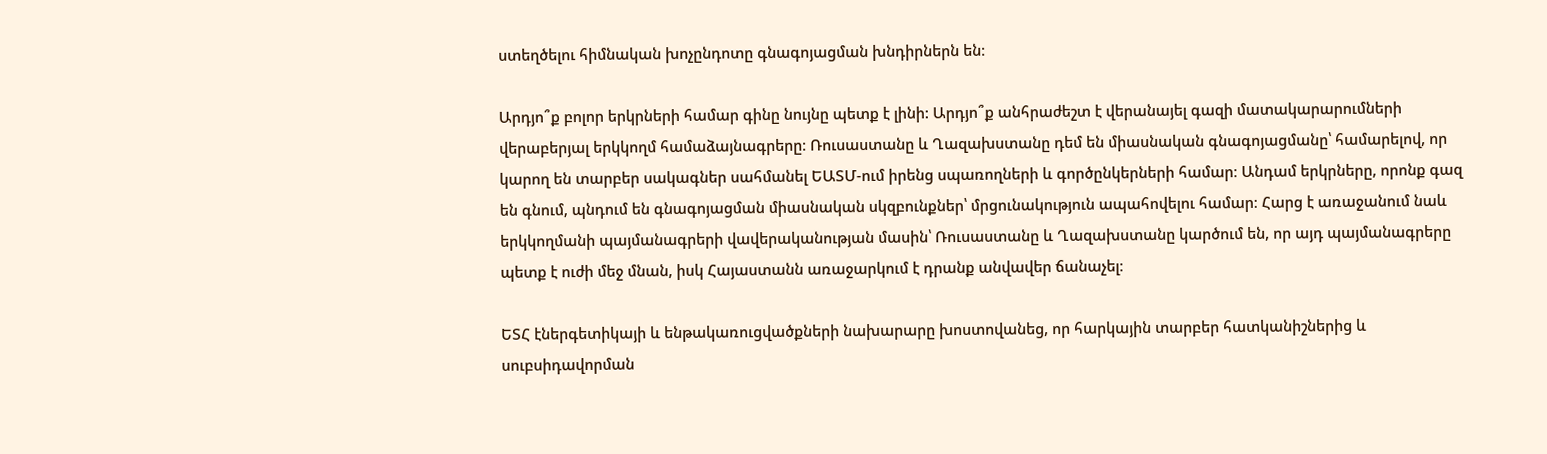ստեղծելու հիմնական խոչընդոտը գնագոյացման խնդիրներն են։

Արդյո՞ք բոլոր երկրների համար գինը նույնը պետք է լինի: Արդյո՞ք անհրաժեշտ է վերանայել գազի մատակարարումների վերաբերյալ երկկողմ համաձայնագրերը։ Ռուսաստանը և Ղազախստանը դեմ են միասնական գնագոյացմանը՝ համարելով, որ կարող են տարբեր սակագներ սահմանել ԵԱՏՄ-ում իրենց սպառողների և գործընկերների համար։ Անդամ երկրները, որոնք գազ են գնում, պնդում են գնագոյացման միասնական սկզբունքներ՝ մրցունակություն ապահովելու համար։ Հարց է առաջանում նաև երկկողմանի պայմանագրերի վավերականության մասին՝ Ռուսաստանը և Ղազախստանը կարծում են, որ այդ պայմանագրերը պետք է ուժի մեջ մնան, իսկ Հայաստանն առաջարկում է դրանք անվավեր ճանաչել։

ԵՏՀ էներգետիկայի և ենթակառուցվածքների նախարարը խոստովանեց, որ հարկային տարբեր հատկանիշներից և սուբսիդավորման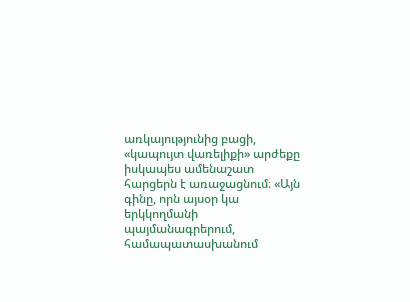առկայությունից բացի, «կապույտ վառելիքի» արժեքը իսկապես ամենաշատ հարցերն է առաջացնում։ «Այն գինը, որն այսօր կա երկկողմանի պայմանագրերում, համապատասխանում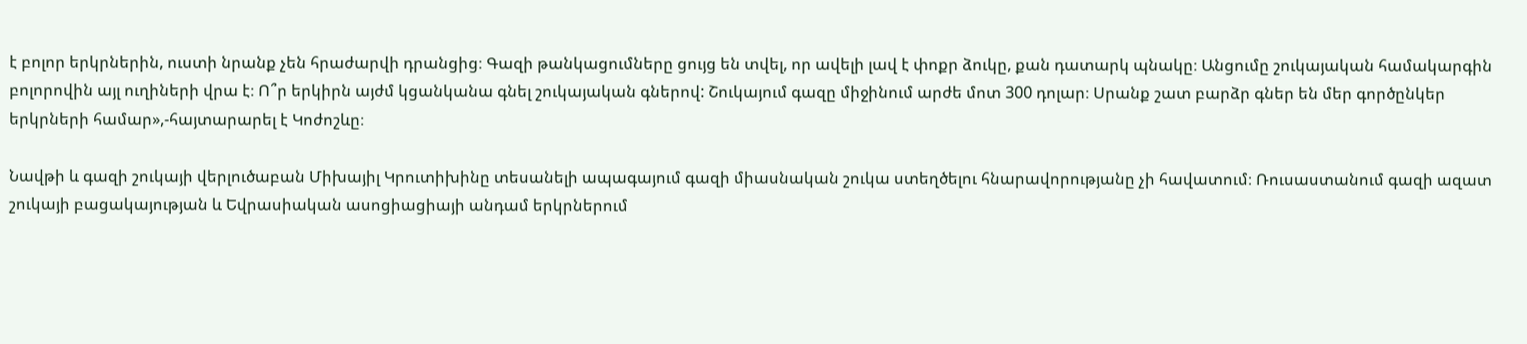է բոլոր երկրներին, ուստի նրանք չեն հրաժարվի դրանցից։ Գազի թանկացումները ցույց են տվել, որ ավելի լավ է փոքր ձուկը, քան դատարկ պնակը։ Անցումը շուկայական համակարգին բոլորովին այլ ուղիների վրա է։ Ո՞ր երկիրն այժմ կցանկանա գնել շուկայական գներով: Շուկայում գազը միջինում արժե մոտ 300 դոլար։ Սրանք շատ բարձր գներ են մեր գործընկեր երկրների համար»,-հայտարարել է Կոժոշևը։

Նավթի և գազի շուկայի վերլուծաբան Միխայիլ Կրուտիխինը տեսանելի ապագայում գազի միասնական շուկա ստեղծելու հնարավորությանը չի հավատում։ Ռուսաստանում գազի ազատ շուկայի բացակայության և Եվրասիական ասոցիացիայի անդամ երկրներում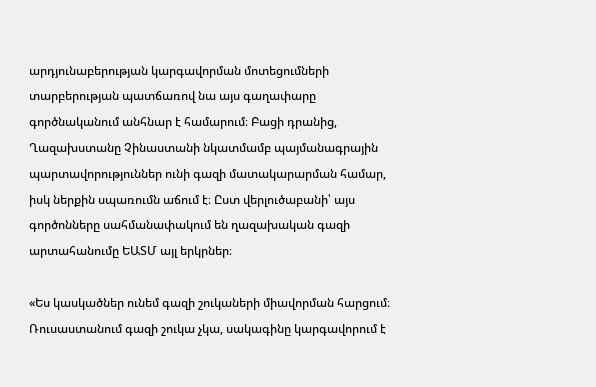արդյունաբերության կարգավորման մոտեցումների տարբերության պատճառով նա այս գաղափարը գործնականում անհնար է համարում։ Բացի դրանից, Ղազախստանը Չինաստանի նկատմամբ պայմանագրային պարտավորություններ ունի գազի մատակարարման համար, իսկ ներքին սպառումն աճում է։ Ըստ վերլուծաբանի՝ այս գործոնները սահմանափակում են ղազախական գազի արտահանումը ԵԱՏՄ այլ երկրներ։

«Ես կասկածներ ունեմ գազի շուկաների միավորման հարցում։ Ռուսաստանում գազի շուկա չկա, սակագինը կարգավորում է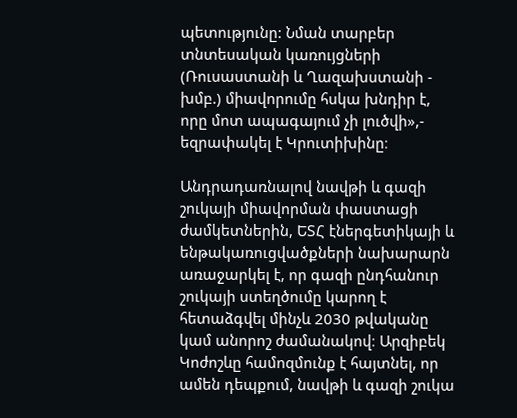պետությունը: Նման տարբեր տնտեսական կառույցների (Ռուսաստանի և Ղազախստանի - խմբ.) միավորումը հսկա խնդիր է, որը մոտ ապագայում չի լուծվի»,- եզրափակել է Կրուտիխինը։

Անդրադառնալով նավթի և գազի շուկայի միավորման փաստացի ժամկետներին, ԵՏՀ էներգետիկայի և ենթակառուցվածքների նախարարն առաջարկել է, որ գազի ընդհանուր շուկայի ստեղծումը կարող է հետաձգվել մինչև 2030 թվականը կամ անորոշ ժամանակով։ Արզիբեկ Կոժոշևը համոզմունք է հայտնել, որ ամեն դեպքում, նավթի և գազի շուկա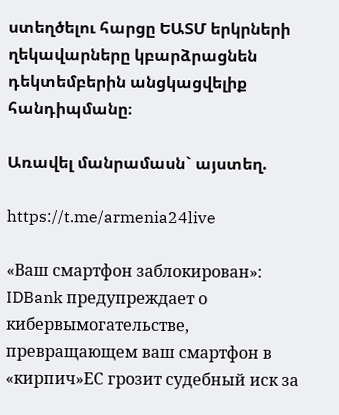ստեղծելու հարցը ԵԱՏՄ երկրների ղեկավարները կբարձրացնեն դեկտեմբերին անցկացվելիք հանդիպմանը։

Առավել մանրամասն` այստեղ.

https://t.me/armenia24live

«Ваш смартфон заблокирован»: IDBank предупреждает о кибервымогательстве, превращающем ваш смартфон в «кирпич»ЕС грозит судебный иск за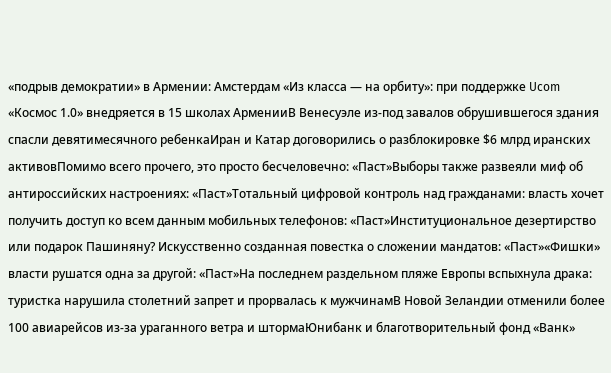«подрыв демократии» в Армении: Амстердам «Из класса — на орбиту»: при поддержке Ucom «Космос 1.0» внедряется в 15 школах АрменииВ Венесуэле из-под завалов обрушившегося здания спасли девятимесячного ребенкаИран и Катар договорились о разблокировке $6 млрд иранских активовПомимо всего прочего, это просто бесчеловечно: «Паст»Выборы также развеяли миф об антироссийских настроениях: «Паст»Тотальный цифровой контроль над гражданами: власть хочет получить доступ ко всем данным мобильных телефонов: «Паст»Институциональное дезертирство или подарок Пашиняну? Искусственно созданная повестка о сложении мандатов: «Паст»«Фишки» власти рушатся одна за другой: «Паст»На последнем раздельном пляже Европы вспыхнула драка: туристка нарушила столетний запрет и прорвалась к мужчинамВ Новой Зеландии отменили более 100 авиарейсов из-за ураганного ветра и штормаЮнибанк и благотворительный фонд «Ванк»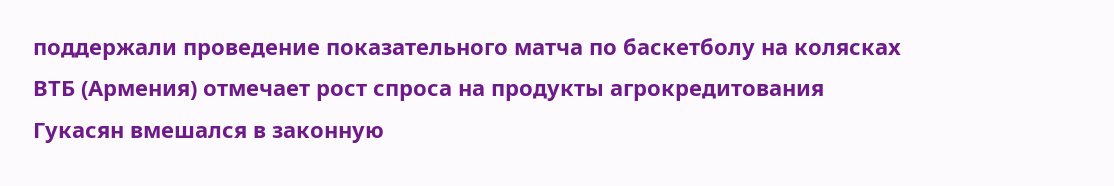поддержали проведение показательного матча по баскетболу на колясках ВТБ (Армения) отмечает рост спроса на продукты агрокредитования Гукасян вмешался в законную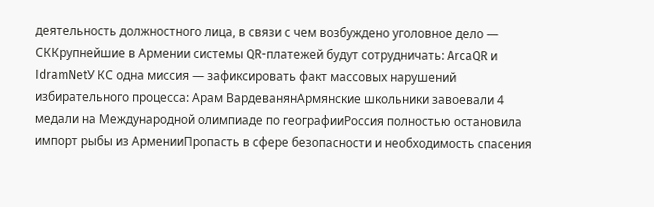деятельность должностного лица, в связи с чем возбуждено уголовное дело — СККрупнейшие в Армении системы QR-платежей будут сотрудничать: ArcaQR и IdramNetУ КС одна миссия — зафиксировать факт массовых нарушений избирательного процесса: Арам ВардеванянАрмянские школьники завоевали 4 медали на Международной олимпиаде по географииРоссия полностью остановила импорт рыбы из АрменииПропасть в сфере безопасности и необходимость спасения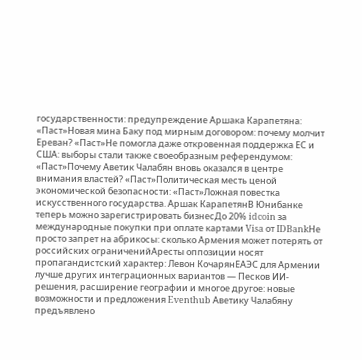государственности: предупреждение Аршака Карапетяна: «Паст»Новая мина Баку под мирным договором: почему молчит Ереван? «Паст»Не помогла даже откровенная поддержка ЕС и США: выборы стали также своеобразным референдумом: «Паст»Почему Аветик Чалабян вновь оказался в центре внимания властей? «Паст»Политическая месть ценой экономической безопасности: «Паст»Ложная повестка искусственного государства. Аршак КарапетянВ Юнибанке теперь можно зарегистрировать бизнесДо 20% idcoin за международные покупки при оплате картами Visa от IDBankНе просто запрет на абрикосы: сколько Армения может потерять от российских ограниченийАресты оппозиции носят пропагандистский характер: Левон КочарянЕАЭС для Армении лучше других интеграционных вариантов — Песков ИИ-решения, расширение географии и многое другое: новые возможности и предложения Eventhub Аветику Чалабяну предъявлено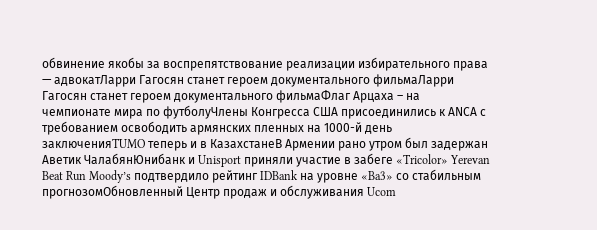обвинение якобы за воспрепятствование реализации избирательного права — адвокатЛарри Гагосян станет героем документального фильмаЛарри Гагосян станет героем документального фильмаФлаг Арцаха – на чемпионате мира по футболуЧлены Конгресса США присоединились к АNCА с требованием освободить армянских пленных на 1000-й день заключенияTUMO теперь и в КазахстанеВ Армении рано утром был задержан Аветик ЧалабянЮнибанк и Unisport приняли участие в забеге «Tricolor» Yerevan Beat Run Moody’s подтвердило рейтинг IDBank на уровне «Ba3» со стабильным прогнозомОбновленный Центр продаж и обслуживания Ucom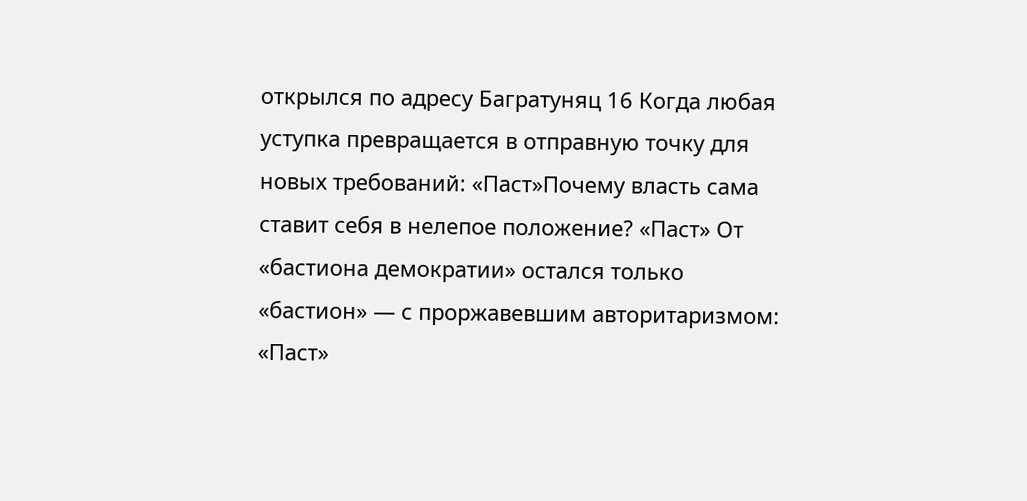открылся по адресу Багратуняц 16 Когда любая уступка превращается в отправную точку для новых требований: «Паст»Почему власть сама ставит себя в нелепое положение? «Паст» От «бастиона демократии» остался только «бастион» — с проржавевшим авторитаризмом: «Паст»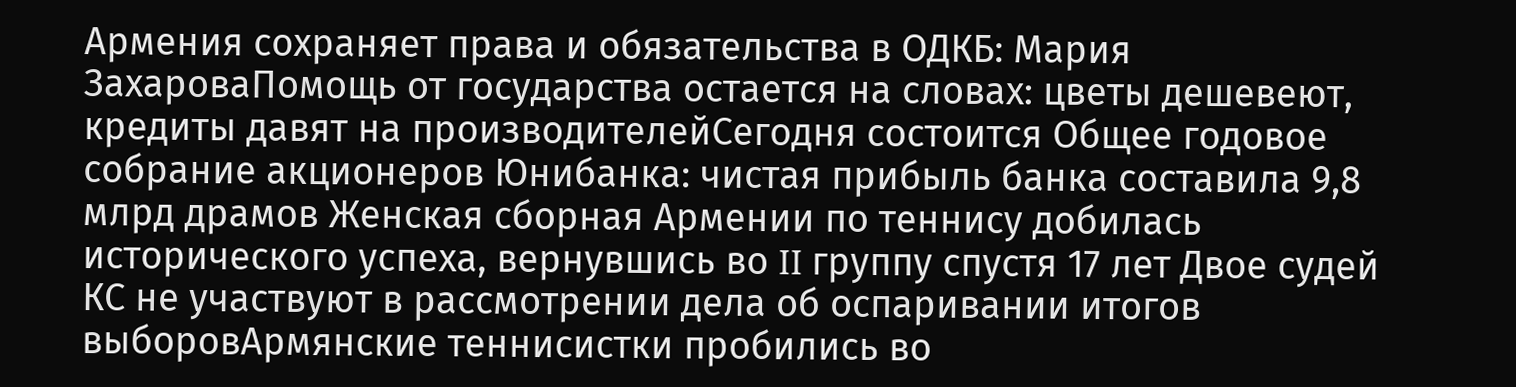Армения сохраняет права и обязательства в ОДКБ: Мария ЗахароваПомощь от государства остается на словах: цветы дешевеют, кредиты давят на производителейСегодня состоится Общее годовое собрание акционеров Юнибанка: чистая прибыль банка составила 9,8 млрд драмов Женская сборная Армении по теннису добилась исторического успеха, вернувшись во II группу спустя 17 лет Двое судей КС не участвуют в рассмотрении дела об оспаривании итогов выборовАрмянские теннисистки пробились во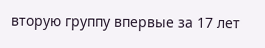вторую группу впервые за 17 лет